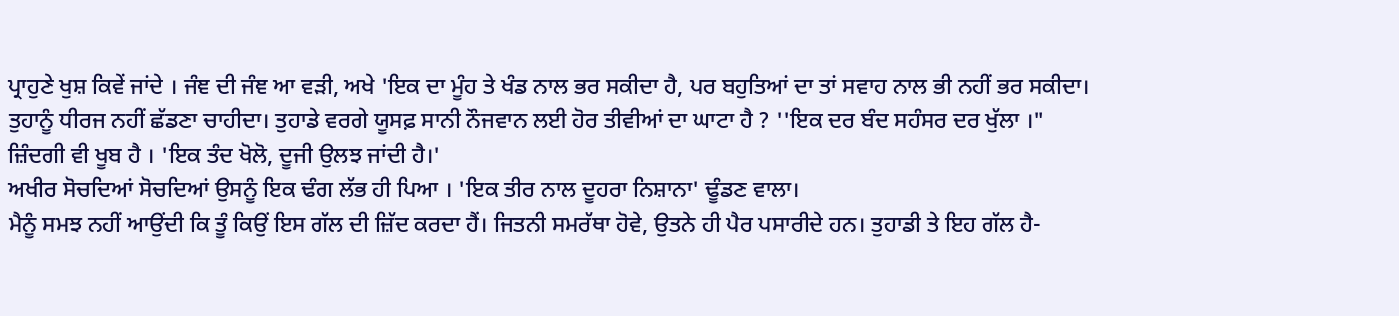ਪ੍ਰਾਹੁਣੇ ਖੁਸ਼ ਕਿਵੇਂ ਜਾਂਦੇ । ਜੰਞ ਦੀ ਜੰਞ ਆ ਵੜੀ, ਅਖੇ 'ਇਕ ਦਾ ਮੂੰਹ ਤੇ ਖੰਡ ਨਾਲ ਭਰ ਸਕੀਦਾ ਹੈ, ਪਰ ਬਹੁਤਿਆਂ ਦਾ ਤਾਂ ਸਵਾਹ ਨਾਲ ਭੀ ਨਹੀਂ ਭਰ ਸਕੀਦਾ।
ਤੁਹਾਨੂੰ ਧੀਰਜ ਨਹੀਂ ਛੱਡਣਾ ਚਾਹੀਦਾ। ਤੁਹਾਡੇ ਵਰਗੇ ਯੂਸਫ਼ ਸਾਨੀ ਨੌਜਵਾਨ ਲਈ ਹੋਰ ਤੀਵੀਆਂ ਦਾ ਘਾਟਾ ਹੈ ? ''ਇਕ ਦਰ ਬੰਦ ਸਹੰਸਰ ਦਰ ਖੁੱਲਾ ।"
ਜ਼ਿੰਦਗੀ ਵੀ ਖੂਬ ਹੈ । 'ਇਕ ਤੰਦ ਖੋਲੋ, ਦੂਜੀ ਉਲਝ ਜਾਂਦੀ ਹੈ।'
ਅਖੀਰ ਸੋਚਦਿਆਂ ਸੋਚਦਿਆਂ ਉਸਨੂੰ ਇਕ ਢੰਗ ਲੱਭ ਹੀ ਪਿਆ । 'ਇਕ ਤੀਰ ਨਾਲ ਦੂਹਰਾ ਨਿਸ਼ਾਨਾ' ਢੂੰਡਣ ਵਾਲਾ।
ਮੈਨੂੰ ਸਮਝ ਨਹੀਂ ਆਉਂਦੀ ਕਿ ਤੂੰ ਕਿਉਂ ਇਸ ਗੱਲ ਦੀ ਜ਼ਿੱਦ ਕਰਦਾ ਹੈਂ। ਜਿਤਨੀ ਸਮਰੱਥਾ ਹੋਵੇ, ਉਤਨੇ ਹੀ ਪੈਰ ਪਸਾਰੀਦੇ ਹਨ। ਤੁਹਾਡੀ ਤੇ ਇਹ ਗੱਲ ਹੈ-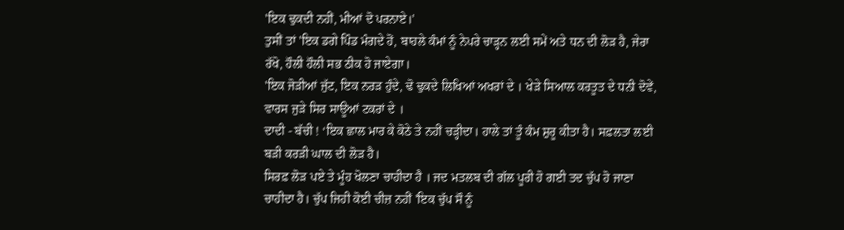'ਇਕ ਢੁਕਦੀ ਨਹੀਂ, ਮੀਆਂ ਦੋ ਪਰਨਾਏ।'
ਤੁਸੀਂ ਤਾਂ 'ਇਕ ਡਗੇ ਪਿੰਡ ਮੰਗਦੇ ਹੋਂ, ਬਾਹਲੇ ਕੰਮਾਂ ਨੂੰ ਨੇਪਰੇ ਚਾੜ੍ਹਨ ਲਈ ਸਮੇਂ ਅਤੇ ਧਨ ਦੀ ਲੋੜ ਹੈ, ਜੇਰਾ ਰੱਖੋ, ਹੌਲੀ ਹੌਲੀ ਸਭ ਠੀਕ ਹੋ ਜਾਏਗਾ।
'ਇਕ ਜੋੜੀਆਂ ਜੁੱਟ, ਇਕ ਨਰੜ ਹੁੰਦੇ, ਢੋ ਢੁਕਦੇ ਲਿਖਿਆਂ ਅਖਰਾਂ ਦੇ । ਖੇੜੇ ਸਿਆਲ ਕਰਤੂਤ ਦੇ ਧਨੀ ਦੋਵੇਂ, ਵਾਰਸ ਜੁੜੇ ਸਿਰ ਸਾਊਆਂ ਟਕਰਾਂ ਦੇ ।
ਦਾਦੀ - ਬੱਚੀ ! ‘ਇਕ ਛਾਲ ਮਾਰ ਕੇ ਕੋਠੇ ਤੇ ਨਹੀਂ ਚੜ੍ਹੀਦਾ। ਹਾਲੇ ਤਾਂ ਤੂੰ ਕੰਮ ਸ਼ੁਰੂ ਕੀਤਾ ਹੈ। ਸਫ਼ਲਤਾ ਲਈ ਬੜੀ ਕਰੜੀ ਘਾਲ ਦੀ ਲੋੜ ਹੈ।
ਸਿਰਫ਼ ਲੋੜ ਪਏ ਤੇ ਮੂੰਹ ਖੋਲਣਾ ਚਾਹੀਦਾ ਹੈ । ਜਦ ਮਤਲਬ ਦੀ ਗੱਲ ਪੂਰੀ ਹੋ ਗਈ ਤਦ ਚੁੱਪ ਹੋ ਜਾਣਾ ਚਾਹੀਦਾ ਹੈ। ਚੁੱਪ ਜਿਹੀ ਕੋਈ ਚੀਜ਼ ਨਹੀਂ 'ਇਕ ਚੁੱਪ ਸੌ ਨੂੰ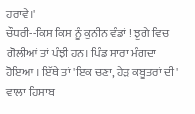ਹਰਾਵੇ।'
ਚੌਧਰੀ--ਕਿਸ ਕਿਸ ਨੂੰ ਕੁਨੀਨ ਵੰਡਾਂ ! ਝੁਗੇ ਵਿਚ ਗੋਲੀਆਂ ਤਾਂ ਪੰਝੀ ਹਨ। ਪਿੰਡ ਸਾਰਾ ਮੰਗਦਾ ਹੋਇਆ । ਇੱਥੇ ਤਾਂ 'ਇਕ ਚਣਾ, ਹੇੜ ਕਬੂਤਰਾਂ ਦੀ' ਵਾਲਾ ਹਿਸਾਬ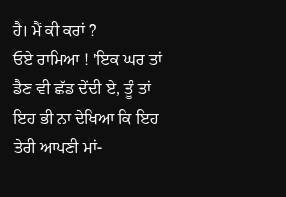ਹੈ। ਮੈਂ ਕੀ ਕਰਾਂ ?
ਓਏ ਰਾਮਿਆ ! 'ਇਕ ਘਰ ਤਾਂ ਡੈਣ ਵੀ ਛੱਡ ਦੇਂਦੀ ਏ, ਤੂੰ ਤਾਂ ਇਹ ਭੀ ਨਾ ਦੇਖਿਆ ਕਿ ਇਹ ਤੇਰੀ ਆਪਣੀ ਮਾਂ-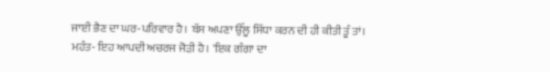ਜਾਈ ਭੈਣ ਦਾ ਘਰ-ਪਰਿਵਾਰ ਹੈ। ਬੱਸ ਅਪਣਾ ਉੱਲੂ ਸਿੱਧਾ ਕਰਨ ਦੀ ਹੀ ਕੀਤੀ ਤੂੰ ਤਾਂ।
ਮਹੰਤ- ਇਹ ਆਪਦੀ ਅਚਰਜ ਜੋੜੀ ਹੈ। 'ਇਕ ਗੰਗਾ ਦਾ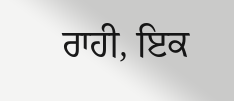ਰਾਹੀ, ਇਕ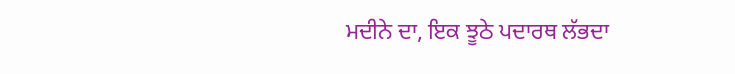ਮਦੀਨੇ ਦਾ, ਇਕ ਝੂਠੇ ਪਦਾਰਥ ਲੱਭਦਾ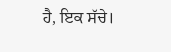ਹੈ, ਇਕ ਸੱਚੇ।